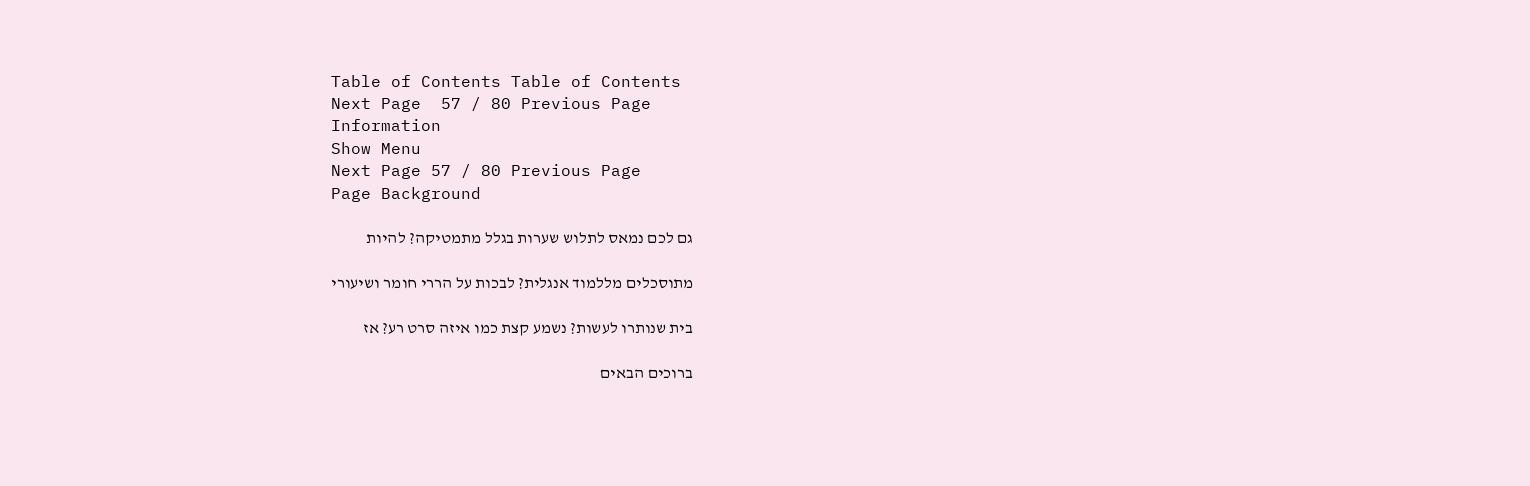Table of Contents Table of Contents
Next Page  57 / 80 Previous Page
Information
Show Menu
Next Page 57 / 80 Previous Page
Page Background

גם לכם נמאס לתלוש שערות בגלל מתמטיקה? להיות

מתוסכלים מללמוד אנגלית? לבכות על הררי חומר ושיעורי

בית שנותרו לעשות? נשמע קצת כמו איזה סרט רע? אז

ברוכים הבאים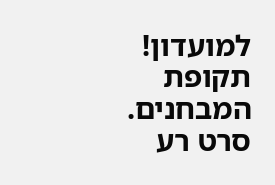למועדון! תקופת המבחנים. סרט רע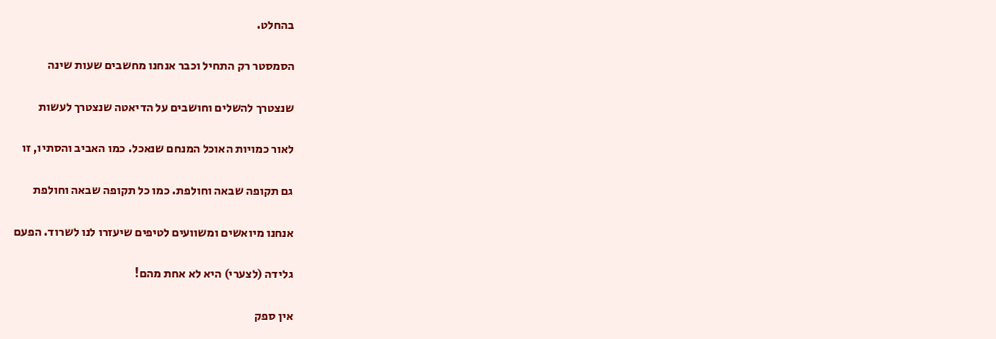בהחלט.

הסמסטר רק התחיל וכבר אנחנו מחשבים שעות שינה

שנצטרך להשלים וחושבים על הדיאטה שנצטרך לעשות

לאור כמויות האוכל המנחם שנאכל. כמו האביב והסתיו, זו

גם תקופה שבאה וחולפת. כמו כל תקופה שבאה וחולפת

אנחנו מיואשים ומשוועים לטיפים שיעזרו לנו לשרוד. הפעם

גלידה (לצערי) היא לא אחת מהם!

אין ספק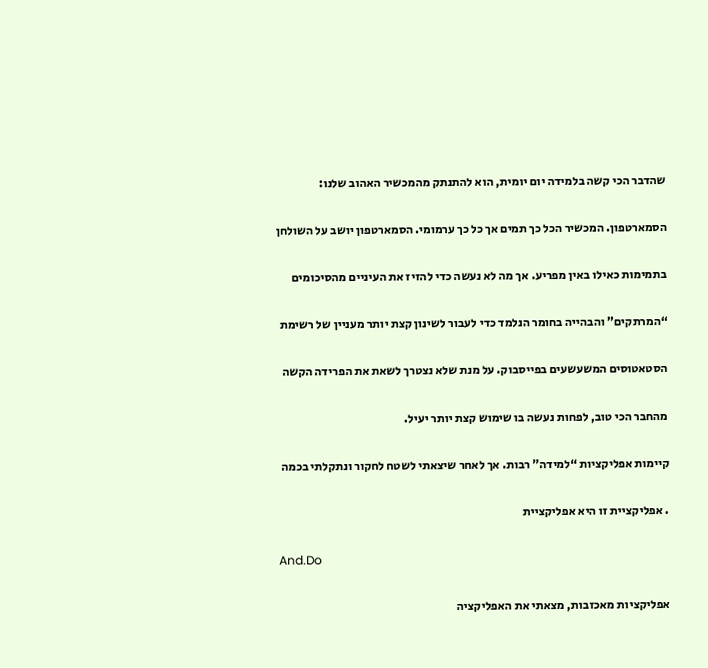שהדבר הכי קשה בלמידה יום יומית, הוא להתנתק מהמכשיר האהוב שלנו:

הסמארטפון. המכשיר הכל כך תמים אך כל כך ערמומי. הסמארטפון יושב על השולחן

בתמימות כאילו באין מפריע. אך מה לא נעשה כדי להזיז את העיניים מהסיכומים

“המרתקים” והבהייה בחומר הנלמד כדי לעבור לשינון קצת יותר מעניין של רשימת

הסטאטוסים המשעשעים בפייסבוק. על מנת שלא נצטרך לשאת את הפרידה הקשה

מהחבר הכי טוב, לפחות נעשה בו שימוש קצת יותר יעיל.

קיימות אפליקציות “למידה” רבות. אך לאחר שיצאתי לשטח לחקור ונתקלתי בכמה

. אפליקציית זו היא אפליקציית

And.Do

אפליקציות מאכזבות, מצאתי את האפליקציה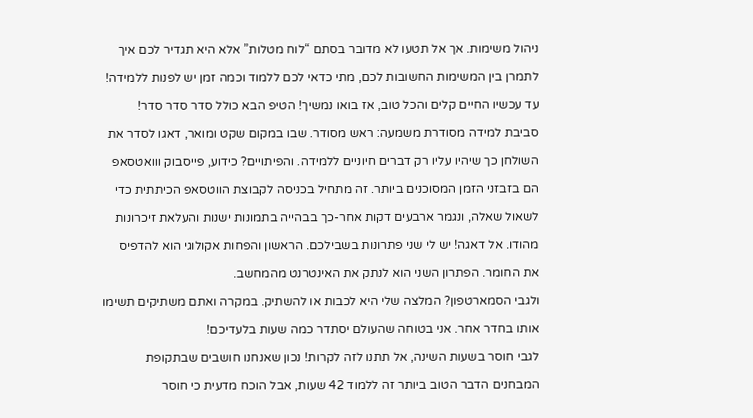ניהול משימות. אך אל תטעו לא מדובר בסתם “לוח מטלות” אלא היא תגדיר לכם איך

לתמרן בין המשימות החשובות לכם, מתי כדאי לכם ללמוד וכמה זמן יש לפנות ללמידה!

עד עכשיו החיים קלים והכל טוב, אז בואו נמשיך! הטיפ הבא כולל סדר סדר סדר!

סביבת למידה מסודרת משמעה: ראש מסודר. שבו במקום שקט ומואר, דאגו לסדר את

השולחן כך שיהיו עליו רק דברים חיוניים ללמידה. והפיתויים? כידוע, פייסבוק ווואטסאפ

הם בזבזני הזמן המסוכנים ביותר. זה מתחיל בכניסה לקבוצת הווטסאפ הכיתתית כדי

לשאול שאלה, ונגמר ארבעים דקות אחר-כך בבהייה בתמונות ישנות והעלאת זיכרונות

מהודו. אל דאגה! יש לי שני פתרונות בשבילכם. הראשון והפחות אקולוגי הוא להדפיס

את החומר. הפתרון השני הוא לנתק את האינטרנט מהמחשב.

ולגבי הסמארטפון? המלצה שלי היא לכבות או להשתיק. במקרה ואתם משתיקים תשימו

אותו בחדר אחר. אני בטוחה שהעולם יסתדר כמה שעות בלעדיכם!

לגבי חוסר בשעות השינה, אל תתנו לזה לקרות! נכון שאנחנו חושבים שבתקופת

המבחנים הדבר הטוב ביותר זה ללמוד 42 שעות, אבל הוכח מדעית כי חוסר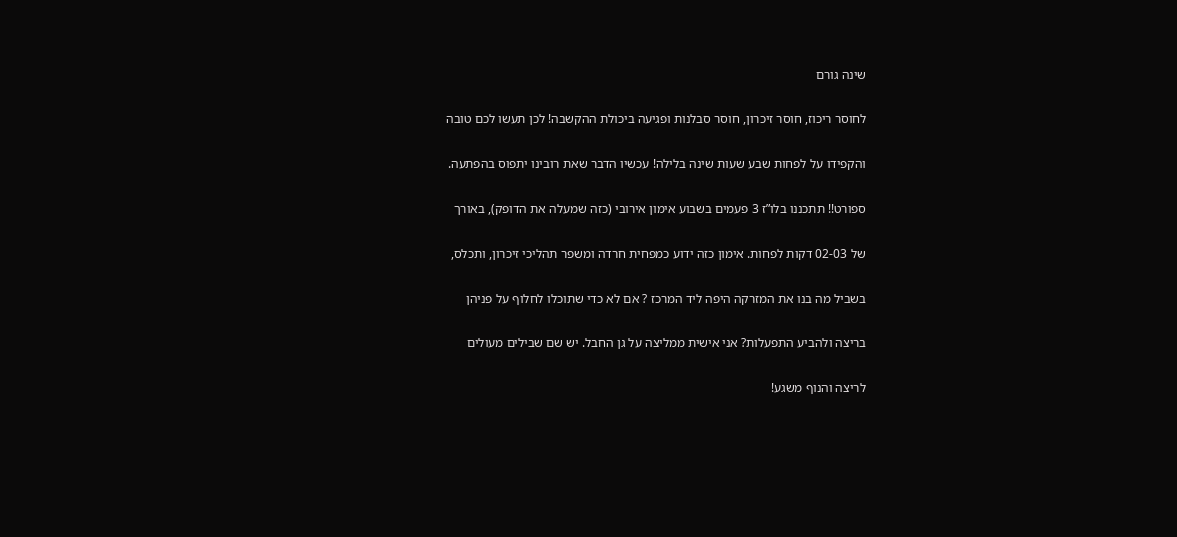שינה גורם

לחוסר ריכוז, חוסר זיכרון, חוסר סבלנות ופגיעה ביכולת ההקשבה! לכן תעשו לכם טובה

והקפידו על לפחות שבע שעות שינה בלילה! עכשיו הדבר שאת רובינו יתפוס בהפתעה.

ספורט!! תתכננו בלו”ז 3 פעמים בשבוע אימון אירובי (כזה שמעלה את הדופק), באורך

של 02-03 דקות לפחות. אימון כזה ידוע כמפחית חרדה ומשפר תהליכי זיכרון, ותכלס,

בשביל מה בנו את המזרקה היפה ליד המרכז ? אם לא כדי שתוכלו לחלוף על פניהן

בריצה ולהביע התפעלות? אני אישית ממליצה על גן החבל. יש שם שבילים מעולים

לריצה והנוף משגע!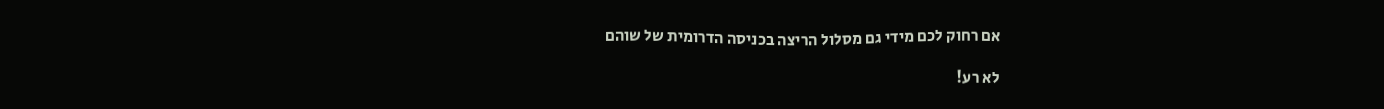אם רחוק לכם מידי גם מסלול הריצה בכניסה הדרומית של שוהם

לא רע!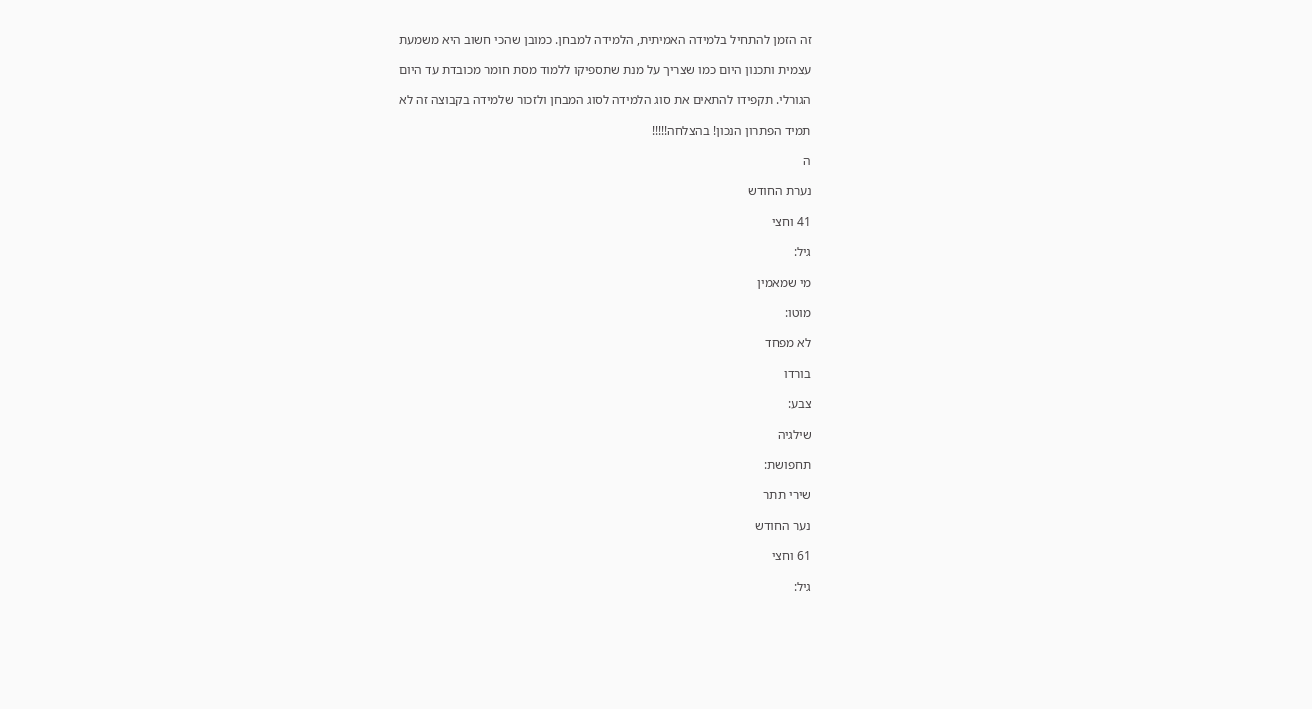זה הזמן להתחיל בלמידה האמיתית, הלמידה למבחן. כמובן שהכי חשוב היא משמעת

עצמית ותכנון היום כמו שצריך על מנת שתספיקו ללמוד מסת חומר מכובדת עד היום

הגורלי. תקפידו להתאים את סוג הלמידה לסוג המבחן ולזכור שלמידה בקבוצה זה לא

תמיד הפתרון הנכון! בהצלחה!!!!!

ה

נערת החודש

41 וחצי

גיל:

מי שמאמין

מוטו:

לא מפחד

בורדו

צבע:

שילגיה

תחפושת:

שירי תתר

נער החודש

61 וחצי

גיל: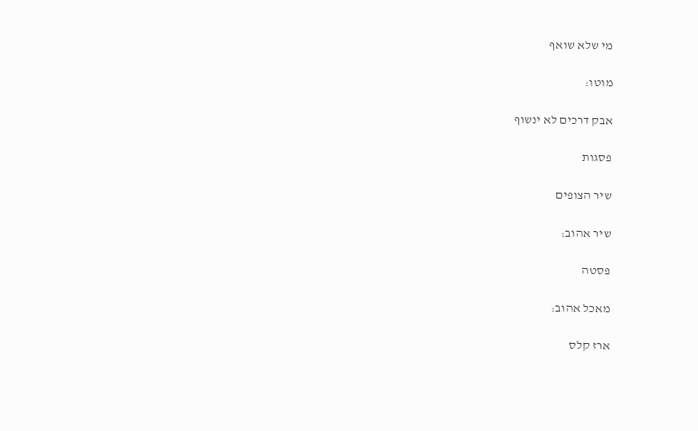מי שלא שואף

מוטו:

אבק דרכים לא ינשוף

פסגות

שיר הצופים

שיר אהוב:

פסטה

מאכל אהוב:

ארז קלס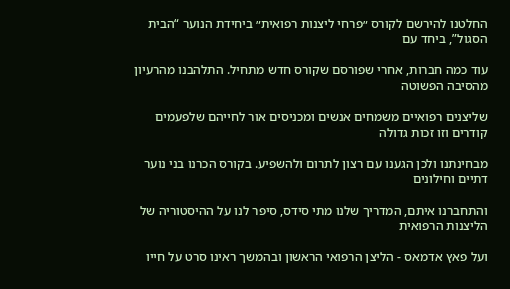החלטנו להירשם לקורס ״פרחי ליצנות רפואית״ ביחידת הנוער “הבית הסגול”, ביחד עם

עוד כמה חברות, אחרי שפורסם שקורס חדש מתחיל. התלהבנו מהרעיון מהסיבה הפשוטה

שליצנים רפואיים משמחים אנשים ומכניסים אור לחייהם שלפעמים קודרים וזו זכות גדולה

מבחינתנו ולכן הגענו עם רצון לתרום ולהשפיע. בקורס הכרנו בני נוער דתיים וחילונים

והתחברנו איתם, המדריך שלנו מתי סידס, סיפר לנו על ההיסטוריה של הליצנות הרפואית

ועל פאץ אדמאס - הליצן הרפואי הראשון ובהמשך ראינו סרט על חייו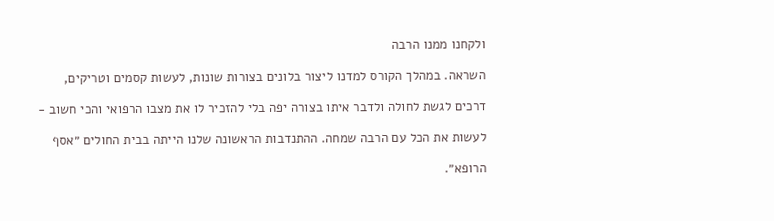ולקחנו ממנו הרבה

השראה. במהלך הקורס למדנו ליצור בלונים בצורות שונות, לעשות קסמים וטריקים,

דרכים לגשת לחולה ולדבר איתו בצורה יפה בלי להזכיר לו את מצבו הרפואי והכי חשוב -

לעשות את הכל עם הרבה שמחה. ההתנדבות הראשונה שלנו הייתה בבית החולים ״אסף

הרופא״.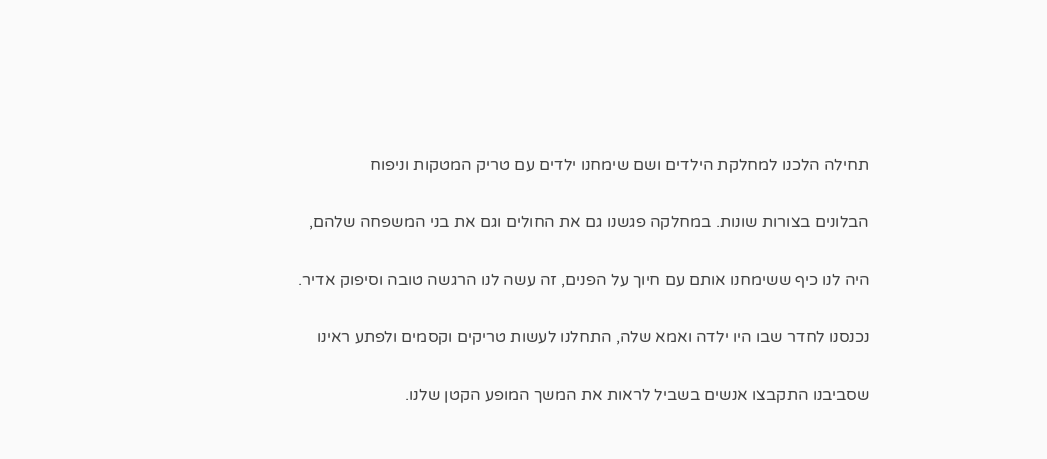תחילה הלכנו למחלקת הילדים ושם שימחנו ילדים עם טריק המטקות וניפוח

הבלונים בצורות שונות. במחלקה פגשנו גם את החולים וגם את בני המשפחה שלהם,

היה לנו כיף ששימחנו אותם עם חיוך על הפנים, זה עשה לנו הרגשה טובה וסיפוק אדיר.

נכנסנו לחדר שבו היו ילדה ואמא שלה, התחלנו לעשות טריקים וקסמים ולפתע ראינו

שסביבנו התקבצו אנשים בשביל לראות את המשך המופע הקטן שלנו.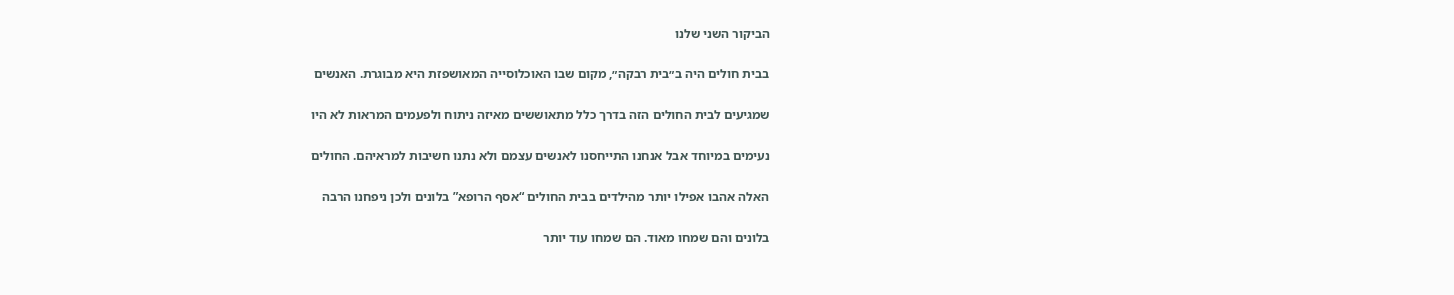הביקור השני שלנו

בבית חולים היה ב״בית רבקה״, מקום שבו האוכלוסייה המאושפזת היא מבוגרת. האנשים

שמגיעים לבית החולים הזה בדרך כלל מתאוששים מאיזה ניתוח ולפעמים המראות לא היו

נעימים במיוחד אבל אנחנו התייחסנו לאנשים עצמם ולא נתנו חשיבות למראיהם. החולים

האלה אהבו אפילו יותר מהילדים בבית החולים “אסף הרופא” בלונים ולכן ניפחנו הרבה

בלונים והם שמחו מאוד. הם שמחו עוד יותר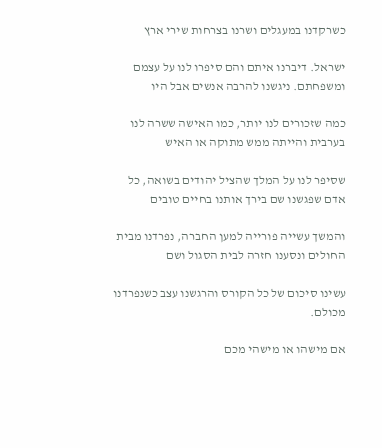כשרקדנו במעגלים ושרנו בצרחות שירי ארץ

ישראל. דיברנו איתם והם סיפרו לנו על עצמם ומשפחתם. ניגשנו להרבה אנשים אבל היו

כמה שזכורים לנו יותר, כמו האישה ששרה לנו בערבית והייתה ממש מתוקה או האיש

שסיפר לנו על המלך שהציל יהודים בשואה, כל אדם שפגשנו שם בירך אותנו בחיים טובים

והמשך עשייה פורייה למען החברה, נפרדנו מבית החולים ונסענו חזרה לבית הסגול ושם

עשינו סיכום של כל הקורס והרגשנו עצב כשנפרדנו מכולם.

אם מישהו או מישהי מכם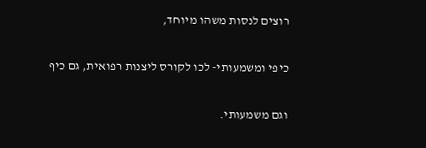רוצים לנסות משהו מיוחד,

כיפי ומשמעותי- לכו לקורס ליצנות רפואית, גם כיף

וגם משמעותי.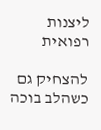ליצנות רפואית

להצחיק גם כשהלב בוכה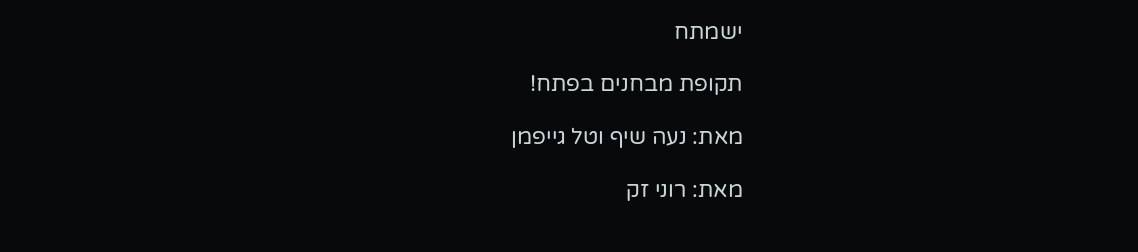ישמתח

תקופת מבחנים בפתח!

מאת: נעה שיף וטל גייפמן

מאת: רוני זק